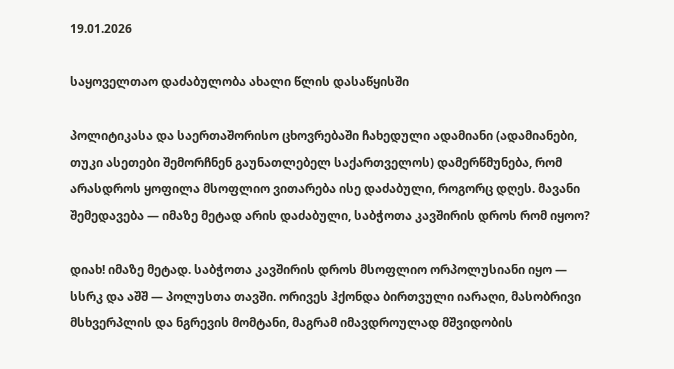19.01.2026

საყოველთაო დაძაბულობა ახალი წლის დასაწყისში

პოლიტიკასა და საერთაშორისო ცხოვრებაში ჩახედული ადამიანი (ადამიანები, თუკი ასეთები შემორჩნენ გაუნათლებელ საქართველოს) დამერწმუნება, რომ არასდროს ყოფილა მსოფლიო ვითარება ისე დაძაბული, როგორც დღეს. მავანი შემედავება — იმაზე მეტად არის დაძაბული, საბჭოთა კავშირის დროს რომ იყოო?

დიახ! იმაზე მეტად. საბჭოთა კავშირის დროს მსოფლიო ორპოლუსიანი იყო — სსრკ და აშშ — პოლუსთა თავში. ორივეს ჰქონდა ბირთვული იარაღი, მასობრივი მსხვერპლის და ნგრევის მომტანი, მაგრამ იმავდროულად მშვიდობის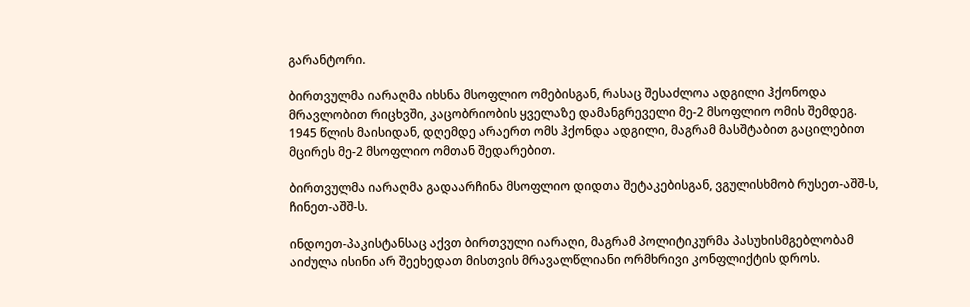გარანტორი.

ბირთვულმა იარაღმა იხსნა მსოფლიო ომებისგან, რასაც შესაძლოა ადგილი ჰქონოდა მრავლობით რიცხვში, კაცობრიობის ყველაზე დამანგრეველი მე-2 მსოფლიო ომის შემდეგ. 1945 წლის მაისიდან, დღემდე არაერთ ომს ჰქონდა ადგილი, მაგრამ მასშტაბით გაცილებით მცირეს მე-2 მსოფლიო ომთან შედარებით.

ბირთვულმა იარაღმა გადაარჩინა მსოფლიო დიდთა შეტაკებისგან, ვგულისხმობ რუსეთ-აშშ-ს, ჩინეთ-აშშ-ს.

ინდოეთ-პაკისტანსაც აქვთ ბირთვული იარაღი, მაგრამ პოლიტიკურმა პასუხისმგებლობამ აიძულა ისინი არ შეეხედათ მისთვის მრავალწლიანი ორმხრივი კონფლიქტის დროს.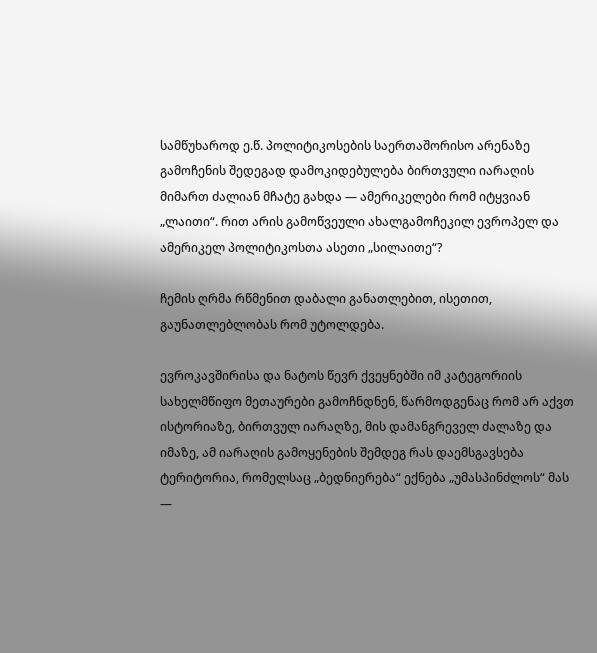სამწუხაროდ ე.წ. პოლიტიკოსების საერთაშორისო არენაზე გამოჩენის შედეგად დამოკიდებულება ბირთვული იარაღის მიმართ ძალიან მჩატე გახდა — ამერიკელები რომ იტყვიან „ლაითი“. რით არის გამოწვეული ახალგამოჩეკილ ევროპელ და ამერიკელ პოლიტიკოსთა ასეთი „სილაითე“?

ჩემის ღრმა რწმენით დაბალი განათლებით, ისეთით, გაუნათლებლობას რომ უტოლდება.

ევროკავშირისა და ნატოს წევრ ქვეყნებში იმ კატეგორიის სახელმწიფო მეთაურები გამოჩნდნენ, წარმოდგენაც რომ არ აქვთ ისტორიაზე, ბირთვულ იარაღზე, მის დამანგრეველ ძალაზე და იმაზე, ამ იარაღის გამოყენების შემდეგ რას დაემსგავსება ტერიტორია, რომელსაც „ბედნიერება“ ექნება „უმასპინძლოს“ მას —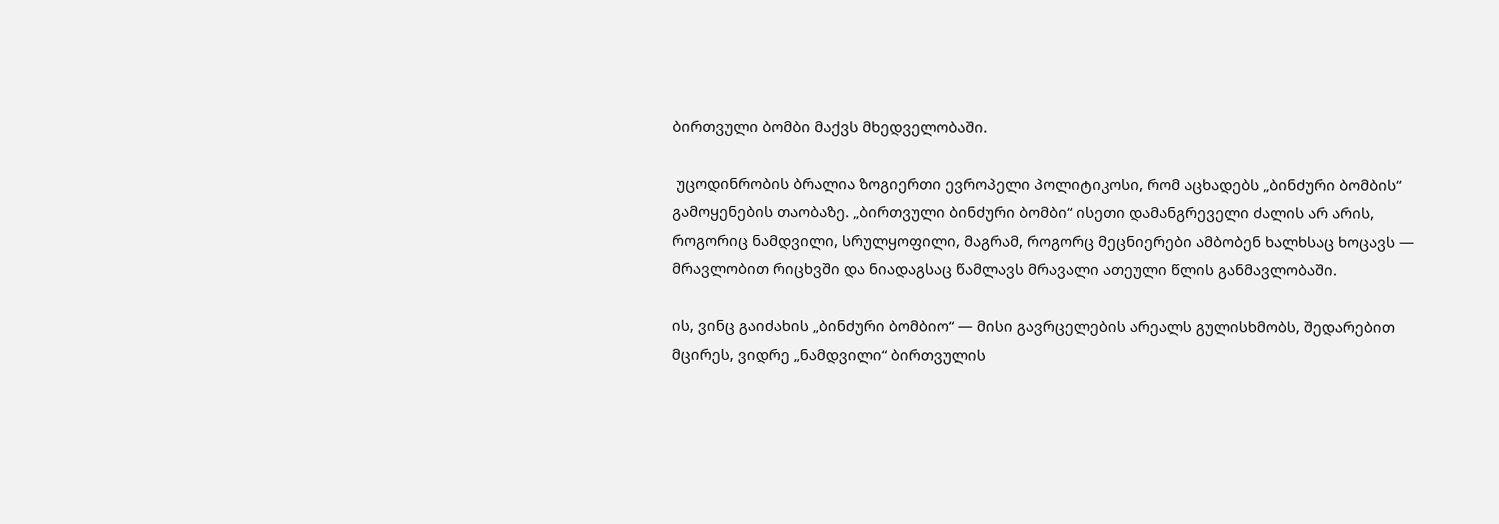ბირთვული ბომბი მაქვს მხედველობაში.

 უცოდინრობის ბრალია ზოგიერთი ევროპელი პოლიტიკოსი, რომ აცხადებს „ბინძური ბომბის“ გამოყენების თაობაზე. „ბირთვული ბინძური ბომბი“ ისეთი დამანგრეველი ძალის არ არის, როგორიც ნამდვილი, სრულყოფილი, მაგრამ, როგორც მეცნიერები ამბობენ ხალხსაც ხოცავს — მრავლობით რიცხვში და ნიადაგსაც წამლავს მრავალი ათეული წლის განმავლობაში.

ის, ვინც გაიძახის „ბინძური ბომბიო“ — მისი გავრცელების არეალს გულისხმობს, შედარებით მცირეს, ვიდრე „ნამდვილი“ ბირთვულის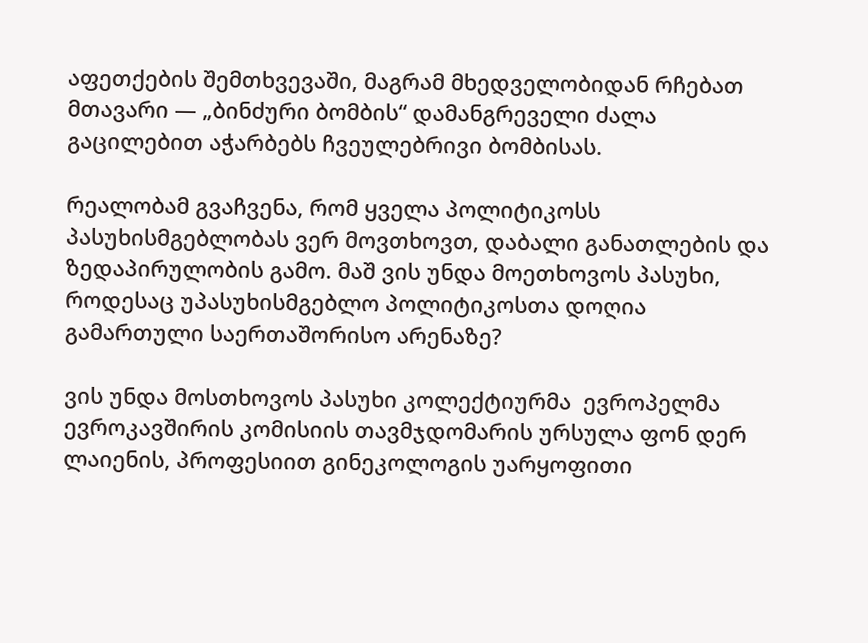აფეთქების შემთხვევაში, მაგრამ მხედველობიდან რჩებათ მთავარი — „ბინძური ბომბის“ დამანგრეველი ძალა გაცილებით აჭარბებს ჩვეულებრივი ბომბისას.

რეალობამ გვაჩვენა, რომ ყველა პოლიტიკოსს პასუხისმგებლობას ვერ მოვთხოვთ, დაბალი განათლების და ზედაპირულობის გამო. მაშ ვის უნდა მოეთხოვოს პასუხი, როდესაც უპასუხისმგებლო პოლიტიკოსთა დოღია გამართული საერთაშორისო არენაზე?

ვის უნდა მოსთხოვოს პასუხი კოლექტიურმა  ევროპელმა ევროკავშირის კომისიის თავმჯდომარის ურსულა ფონ დერ ლაიენის, პროფესიით გინეკოლოგის უარყოფითი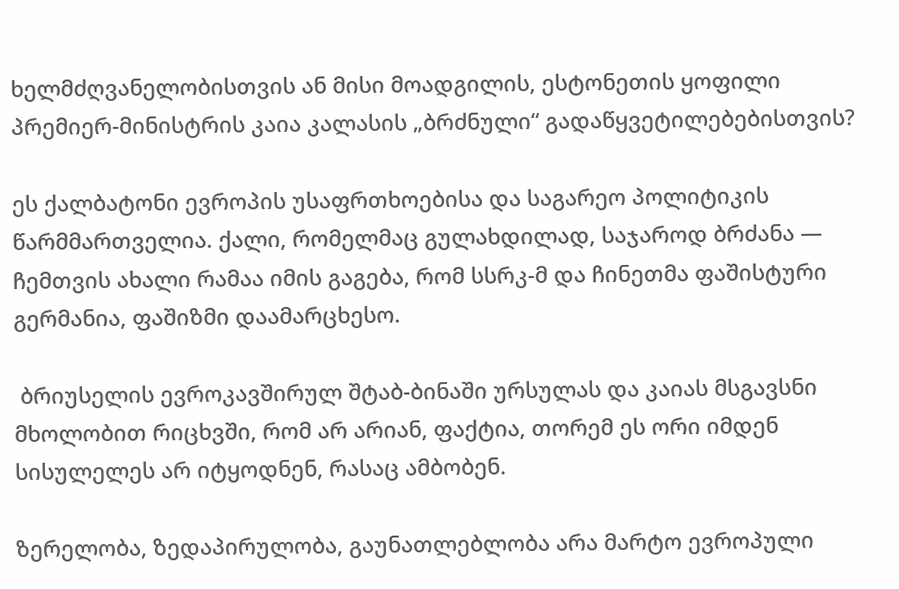ხელმძღვანელობისთვის ან მისი მოადგილის, ესტონეთის ყოფილი პრემიერ-მინისტრის კაია კალასის „ბრძნული“ გადაწყვეტილებებისთვის?

ეს ქალბატონი ევროპის უსაფრთხოებისა და საგარეო პოლიტიკის წარმმართველია. ქალი, რომელმაც გულახდილად, საჯაროდ ბრძანა — ჩემთვის ახალი რამაა იმის გაგება, რომ სსრკ-მ და ჩინეთმა ფაშისტური გერმანია, ფაშიზმი დაამარცხესო.

 ბრიუსელის ევროკავშირულ შტაბ-ბინაში ურსულას და კაიას მსგავსნი მხოლობით რიცხვში, რომ არ არიან, ფაქტია, თორემ ეს ორი იმდენ სისულელეს არ იტყოდნენ, რასაც ამბობენ.

ზერელობა, ზედაპირულობა, გაუნათლებლობა არა მარტო ევროპული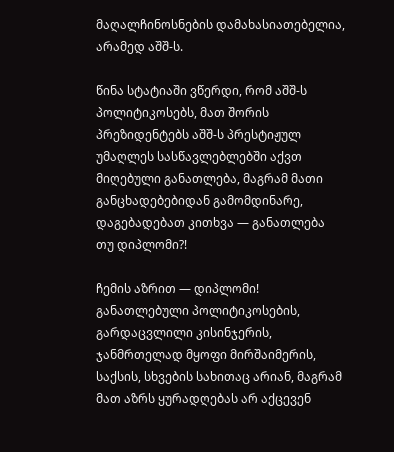მაღალჩინოსნების დამახასიათებელია, არამედ აშშ-ს.

წინა სტატიაში ვწერდი, რომ აშშ-ს პოლიტიკოსებს, მათ შორის პრეზიდენტებს აშშ-ს პრესტიჟულ უმაღლეს სასწავლებლებში აქვთ მიღებული განათლება, მაგრამ მათი განცხადებებიდან გამომდინარე, დაგებადებათ კითხვა — განათლება თუ დიპლომი?!

ჩემის აზრით — დიპლომი! განათლებული პოლიტიკოსების, გარდაცვლილი კისინჯერის, ჯანმრთელად მყოფი მირშაიმერის, საქსის, სხვების სახითაც არიან, მაგრამ მათ აზრს ყურადღებას არ აქცევენ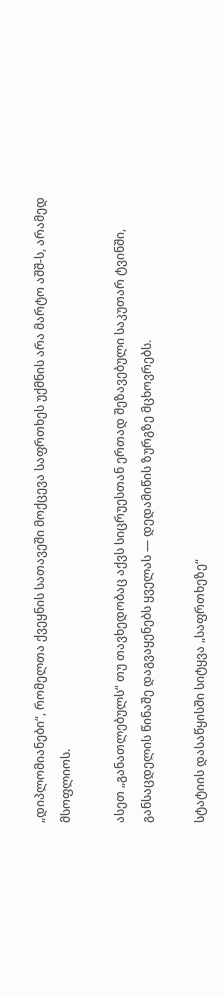„დიპლომიანები“, რომელთა ქვეყნის სათავეში მოქცევა საფრთხეს უქმნის არა მარტო აშშ-ს, არამედ მსოფლიოს.

ასეთ „განათლებულს“ თუ თავხედობაც აქვს სიცრუესთან ერთად შეზავებული საკუთარ ტვინში, განსაცდელის წინაშე დაგვაყენებს ყველას — დედამიწის ზურგზე მცხოვრებს.

სტატიის დასაწყისში სიტყვა „საფრთხეზე“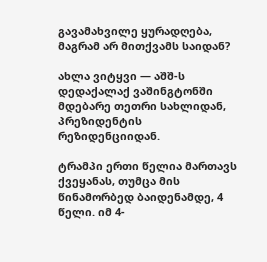გავამახვილე ყურადღება, მაგრამ არ მითქვამს საიდან?

ახლა ვიტყვი — აშშ-ს დედაქალაქ ვაშინგტონში მდებარე თეთრი სახლიდან, პრეზიდენტის რეზიდენციიდან.

ტრამპი ერთი წელია მართავს ქვეყანას, თუმცა მის წინამორბედ ბაიდენამდე, 4 წელი. იმ 4-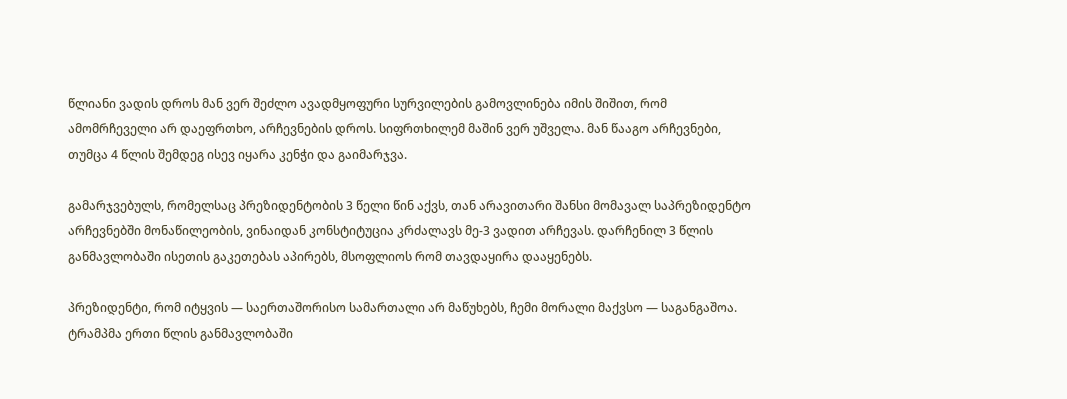წლიანი ვადის დროს მან ვერ შეძლო ავადმყოფური სურვილების გამოვლინება იმის შიშით, რომ ამომრჩეველი არ დაეფრთხო, არჩევნების დროს. სიფრთხილემ მაშინ ვერ უშველა. მან წააგო არჩევნები, თუმცა 4 წლის შემდეგ ისევ იყარა კენჭი და გაიმარჯვა.

გამარჯვებულს, რომელსაც პრეზიდენტობის 3 წელი წინ აქვს, თან არავითარი შანსი მომავალ საპრეზიდენტო არჩევნებში მონაწილეობის, ვინაიდან კონსტიტუცია კრძალავს მე-3 ვადით არჩევას. დარჩენილ 3 წლის განმავლობაში ისეთის გაკეთებას აპირებს, მსოფლიოს რომ თავდაყირა დააყენებს.

პრეზიდენტი, რომ იტყვის — საერთაშორისო სამართალი არ მაწუხებს, ჩემი მორალი მაქვსო — საგანგაშოა. ტრამპმა ერთი წლის განმავლობაში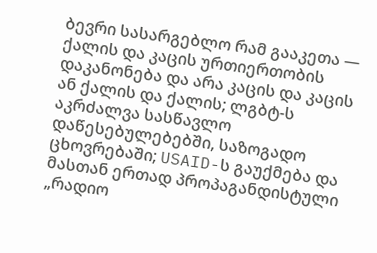ბევრი სასარგებლო რამ გააკეთა — ქალის და კაცის ურთიერთობის დაკანონება და არა კაცის და კაცის ან ქალის და ქალის; ლგბტ-ს აკრძალვა სასწავლო დაწესებულებებში, საზოგადო ცხოვრებაში; USAID-ს გაუქმება და მასთან ერთად პროპაგანდისტული „რადიო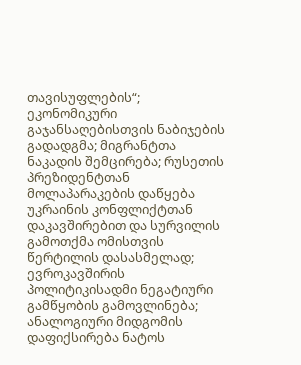თავისუფლების“; ეკონომიკური გაჯანსაღებისთვის ნაბიჯების გადადგმა; მიგრანტთა ნაკადის შემცირება; რუსეთის პრეზიდენტთან მოლაპარაკების დაწყება უკრაინის კონფლიქტთან დაკავშირებით და სურვილის გამოთქმა ომისთვის წერტილის დასასმელად; ევროკავშირის პოლიტიკისადმი ნეგატიური გამწყობის გამოვლინება; ანალოგიური მიდგომის დაფიქსირება ნატოს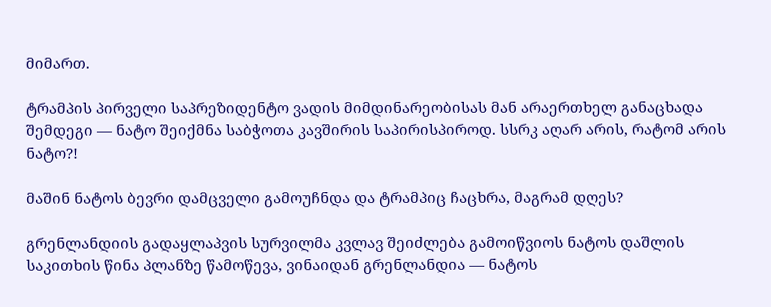მიმართ.

ტრამპის პირველი საპრეზიდენტო ვადის მიმდინარეობისას მან არაერთხელ განაცხადა შემდეგი — ნატო შეიქმნა საბჭოთა კავშირის საპირისპიროდ. სსრკ აღარ არის, რატომ არის ნატო?!

მაშინ ნატოს ბევრი დამცველი გამოუჩნდა და ტრამპიც ჩაცხრა, მაგრამ დღეს?

გრენლანდიის გადაყლაპვის სურვილმა კვლავ შეიძლება გამოიწვიოს ნატოს დაშლის საკითხის წინა პლანზე წამოწევა, ვინაიდან გრენლანდია — ნატოს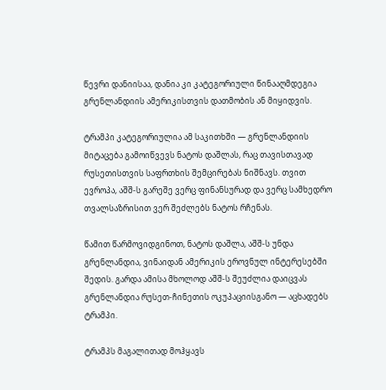წევრი დანიისაა, დანია კი კატეგორიული წინააღმდეგია გრენლანდიის ამერიკისთვის დათმობის ან მიყიდვის.

ტრამპი კატეგორიულია ამ საკითხში — გრენლანდიის მიტაცება გამოიწვევს ნატოს დაშლას, რაც თავისთავად რუსეთისთვის საფრთხის შემცირებას ნიშნავს. თვით ევროპა, აშშ-ს გარეშე ვერც ფინანსურად და ვერც სამხედრო თვალსაზრისით ვერ შეძლებს ნატოს რჩენას.

წამით წარმოვიდგინოთ, ნატოს დაშლა, აშშ-ს უნდა გრენლანდია, ვინაიდან ამერიკის ეროვნულ ინტერესებში შედის. გარდა ამისა მხოლოდ აშშ-ს შეუძლია დაიცვას გრენლანდია რუსეთ-ჩინეთის ოკუპაციისგანო — აცხადებს ტრამპი.

ტრამპს მაგალითად მოჰყავს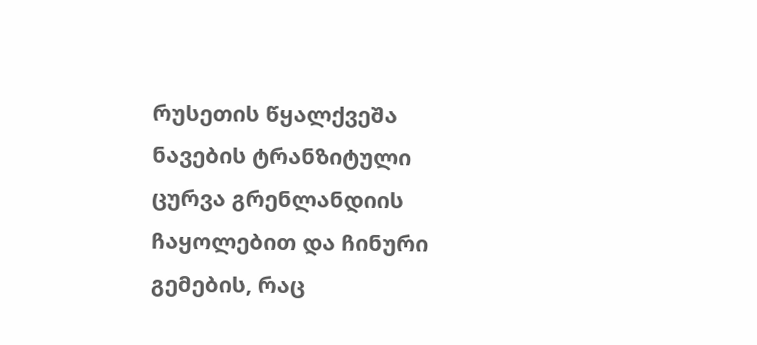რუსეთის წყალქვეშა ნავების ტრანზიტული ცურვა გრენლანდიის ჩაყოლებით და ჩინური გემების, რაც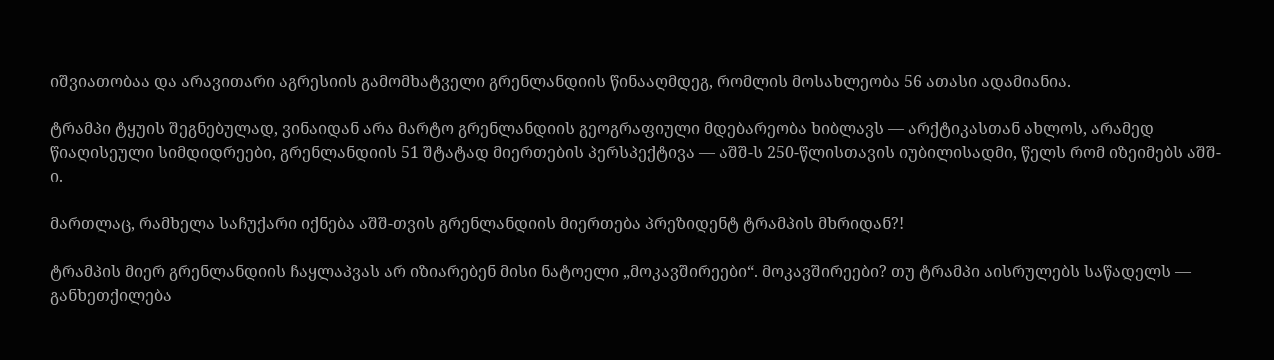იშვიათობაა და არავითარი აგრესიის გამომხატველი გრენლანდიის წინააღმდეგ, რომლის მოსახლეობა 56 ათასი ადამიანია.

ტრამპი ტყუის შეგნებულად, ვინაიდან არა მარტო გრენლანდიის გეოგრაფიული მდებარეობა ხიბლავს — არქტიკასთან ახლოს, არამედ წიაღისეული სიმდიდრეები, გრენლანდიის 51 შტატად მიერთების პერსპექტივა — აშშ-ს 250-წლისთავის იუბილისადმი, წელს რომ იზეიმებს აშშ-ი.

მართლაც, რამხელა საჩუქარი იქნება აშშ-თვის გრენლანდიის მიერთება პრეზიდენტ ტრამპის მხრიდან?!

ტრამპის მიერ გრენლანდიის ჩაყლაპვას არ იზიარებენ მისი ნატოელი „მოკავშირეები“. მოკავშირეები? თუ ტრამპი აისრულებს საწადელს — განხეთქილება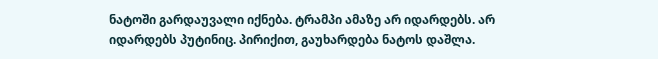ნატოში გარდაუვალი იქნება. ტრამპი ამაზე არ იდარდებს. არ იდარდებს პუტინიც. პირიქით, გაუხარდება ნატოს დაშლა.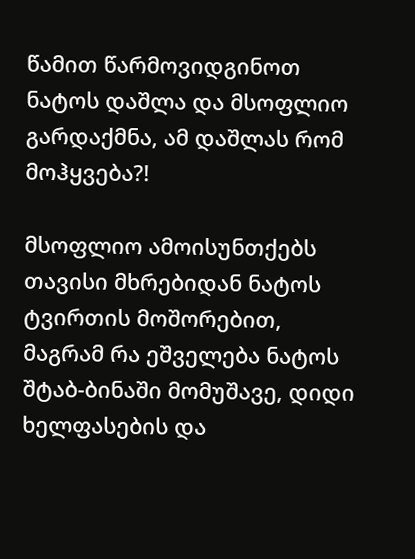წამით წარმოვიდგინოთ ნატოს დაშლა და მსოფლიო გარდაქმნა, ამ დაშლას რომ მოჰყვება?!

მსოფლიო ამოისუნთქებს თავისი მხრებიდან ნატოს ტვირთის მოშორებით, მაგრამ რა ეშველება ნატოს შტაბ-ბინაში მომუშავე, დიდი ხელფასების და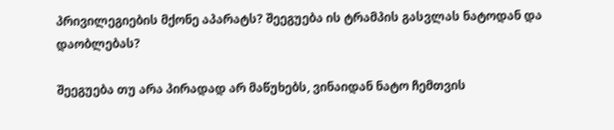პრივილეგიების მქონე აპარატს? შეეგუება ის ტრამპის გასვლას ნატოდან და დაობლებას?

შეეგუება თუ არა პირადად არ მაწუხებს, ვინაიდან ნატო ჩემთვის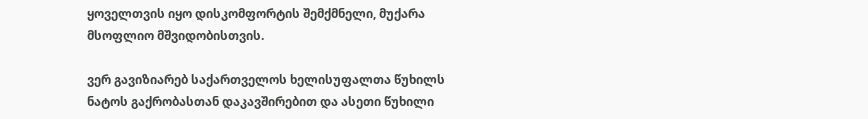ყოველთვის იყო დისკომფორტის შემქმნელი, მუქარა მსოფლიო მშვიდობისთვის.

ვერ გავიზიარებ საქართველოს ხელისუფალთა წუხილს ნატოს გაქრობასთან დაკავშირებით და ასეთი წუხილი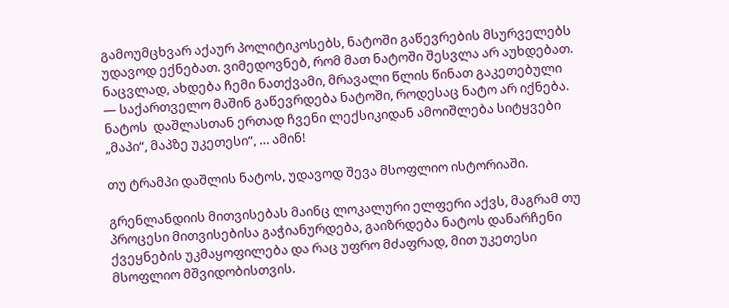გამოუმცხვარ აქაურ პოლიტიკოსებს, ნატოში გაწევრების მსურველებს უდავოდ ექნებათ. ვიმედოვნებ, რომ მათ ნატოში შესვლა არ აუხდებათ. ნაცვლად, ახდება ჩემი ნათქვამი, მრავალი წლის წინათ გაკეთებული — საქართველო მაშინ გაწევრდება ნატოში, როდესაც ნატო არ იქნება. ნატოს  დაშლასთან ერთად ჩვენი ლექსიკიდან ამოიშლება სიტყვები „მაპი“, მაპზე უკეთესი“, … ამინ!

თუ ტრამპი დაშლის ნატოს, უდავოდ შევა მსოფლიო ისტორიაში.

გრენლანდიის მითვისებას მაინც ლოკალური ელფერი აქვს, მაგრამ თუ პროცესი მითვისებისა გაჭიანურდება, გაიზრდება ნატოს დანარჩენი ქვეყნების უკმაყოფილება და რაც უფრო მძაფრად, მით უკეთესი მსოფლიო მშვიდობისთვის.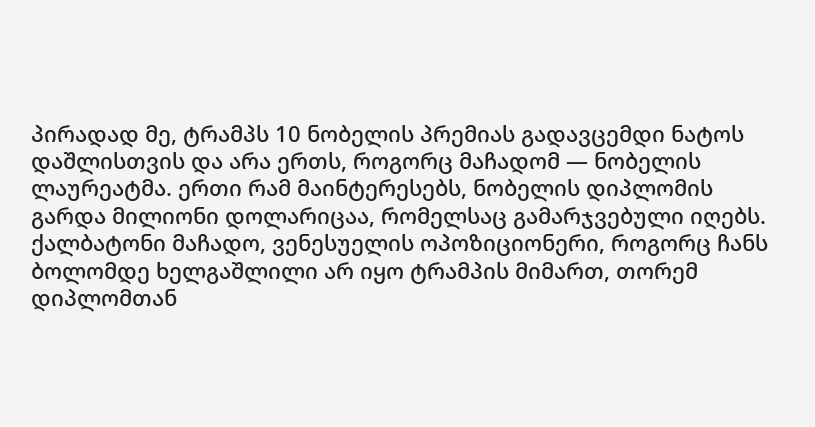პირადად მე, ტრამპს 10 ნობელის პრემიას გადავცემდი ნატოს დაშლისთვის და არა ერთს, როგორც მაჩადომ — ნობელის ლაურეატმა. ერთი რამ მაინტერესებს, ნობელის დიპლომის გარდა მილიონი დოლარიცაა, რომელსაც გამარჯვებული იღებს. ქალბატონი მაჩადო, ვენესუელის ოპოზიციონერი, როგორც ჩანს ბოლომდე ხელგაშლილი არ იყო ტრამპის მიმართ, თორემ დიპლომთან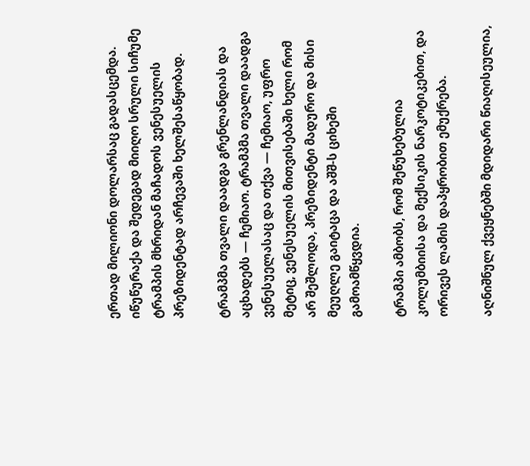ერთად მილიონი დოლარსაც გადასცემდა. იწუწურაქა და შედეგად მიიღო სრული სიჩუმე ტრამპის მხრიდან მაჩადოს ვენესუელის პრეზიდენტად არჩევაში ხელშესაწყობად.

ტრამპმა თვალი დაადგა გრენლანდიას და აცხადებს — ჩემიაო. ტრამპმა თვალი დაადგა ვენესუელასაც და თქვა — ჩემიაო, უფრო მეტიც, ვენესუელის მითვისებაში ხელი რომ არ შეშლოდა, პრეზიდენტი მადურო და მისი მეუღლე გაიტაცა და აშშ-ს ციხეში გამოამწყვდია.

ტრამპი ამბობს, რომ შეწუხებულია კოლუმბიისა და მექსიკის ნარკოტიკებით, და ორივეს ლამის დაპყრობით ემუქრება.

აღნიშნულ ქვეყნებში მდიდარი წიაღისეულია,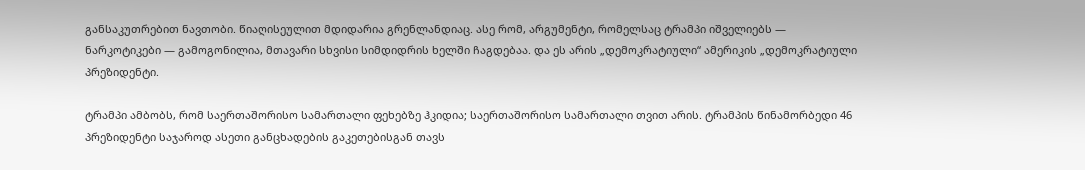განსაკუთრებით ნავთობი. წიაღისეულით მდიდარია გრენლანდიაც. ასე რომ, არგუმენტი, რომელსაც ტრამპი იშველიებს — ნარკოტიკები — გამოგონილია, მთავარი სხვისი სიმდიდრის ხელში ჩაგდებაა. და ეს არის „დემოკრატიული“ ამერიკის „დემოკრატიული პრეზიდენტი.

ტრამპი ამბობს, რომ საერთაშორისო სამართალი ფეხებზე ჰკიდია; საერთაშორისო სამართალი თვით არის. ტრამპის წინამორბედი 46 პრეზიდენტი საჯაროდ ასეთი განცხადების გაკეთებისგან თავს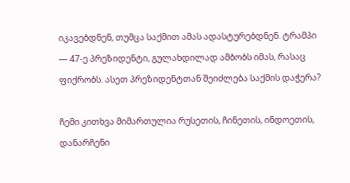იკავებდნენ, თუმცა საქმით ამას ადასტურებდნენ. ტრამპი — 47-ე პრეზიდენტი, გულახდილად ამბობს იმას, რასაც ფიქრობს. ასეთ პრეზიდენტთან შეიძლება საქმის დაჭერა?

ჩემი კითხვა მიმართულია რუსეთის, ჩინეთის, ინდოეთის, დანარჩენი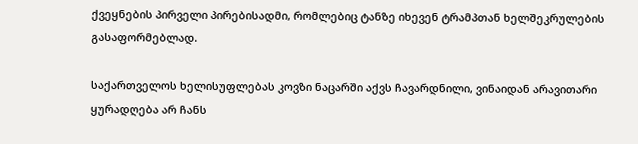ქვეყნების პირველი პირებისადმი, რომლებიც ტანზე იხევენ ტრამპთან ხელშეკრულების გასაფორმებლად.

საქართველოს ხელისუფლებას კოვზი ნაცარში აქვს ჩავარდნილი, ვინაიდან არავითარი ყურადღება არ ჩანს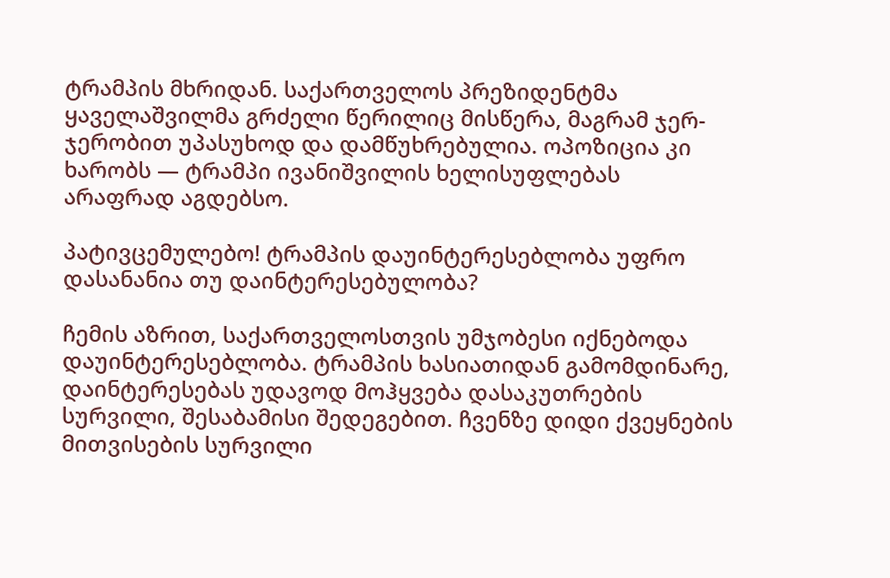ტრამპის მხრიდან. საქართველოს პრეზიდენტმა ყაველაშვილმა გრძელი წერილიც მისწერა, მაგრამ ჯერ-ჯერობით უპასუხოდ და დამწუხრებულია. ოპოზიცია კი ხარობს — ტრამპი ივანიშვილის ხელისუფლებას არაფრად აგდებსო.

პატივცემულებო! ტრამპის დაუინტერესებლობა უფრო დასანანია თუ დაინტერესებულობა?

ჩემის აზრით, საქართველოსთვის უმჯობესი იქნებოდა დაუინტერესებლობა. ტრამპის ხასიათიდან გამომდინარე, დაინტერესებას უდავოდ მოჰყვება დასაკუთრების სურვილი, შესაბამისი შედეგებით. ჩვენზე დიდი ქვეყნების მითვისების სურვილი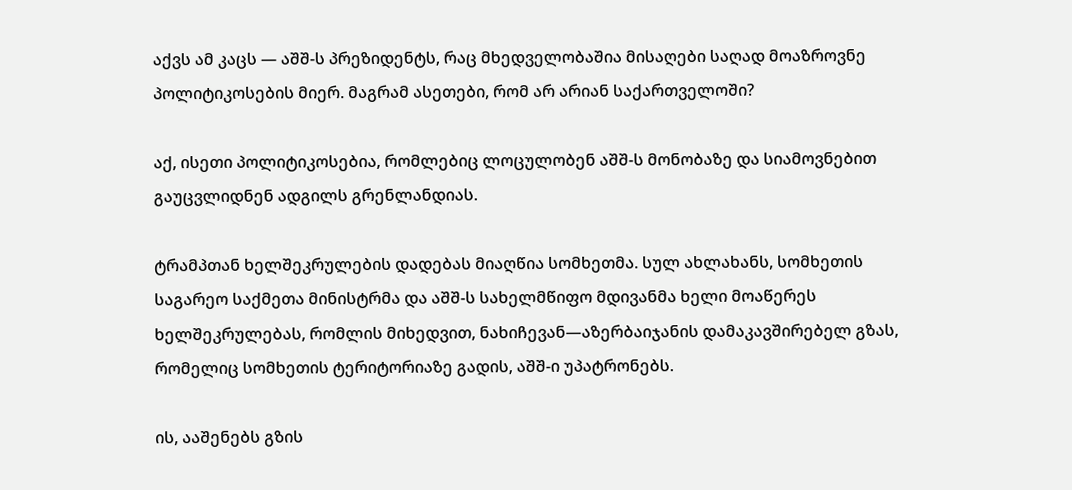აქვს ამ კაცს — აშშ-ს პრეზიდენტს, რაც მხედველობაშია მისაღები საღად მოაზროვნე პოლიტიკოსების მიერ. მაგრამ ასეთები, რომ არ არიან საქართველოში?

აქ, ისეთი პოლიტიკოსებია, რომლებიც ლოცულობენ აშშ-ს მონობაზე და სიამოვნებით გაუცვლიდნენ ადგილს გრენლანდიას.

ტრამპთან ხელშეკრულების დადებას მიაღწია სომხეთმა. სულ ახლახანს, სომხეთის საგარეო საქმეთა მინისტრმა და აშშ-ს სახელმწიფო მდივანმა ხელი მოაწერეს ხელშეკრულებას, რომლის მიხედვით, ნახიჩევან—აზერბაიჯანის დამაკავშირებელ გზას, რომელიც სომხეთის ტერიტორიაზე გადის, აშშ-ი უპატრონებს.

ის, ააშენებს გზის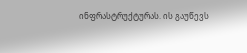ინფრასტრუქტურას. ის გაუწევს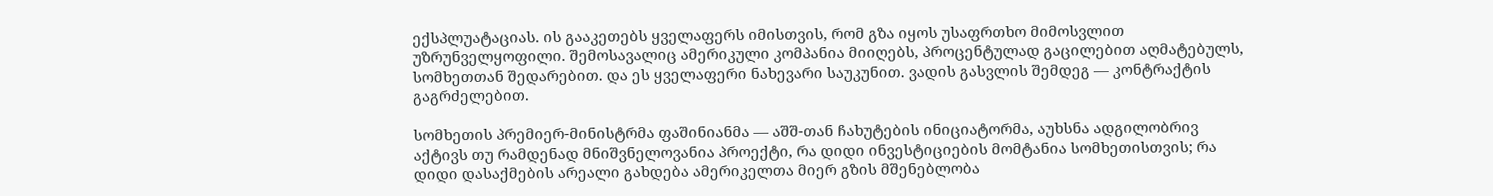ექსპლუატაციას. ის გააკეთებს ყველაფერს იმისთვის, რომ გზა იყოს უსაფრთხო მიმოსვლით უზრუნველყოფილი. შემოსავალიც ამერიკული კომპანია მიიღებს, პროცენტულად გაცილებით აღმატებულს, სომხეთთან შედარებით. და ეს ყველაფერი ნახევარი საუკუნით. ვადის გასვლის შემდეგ — კონტრაქტის გაგრძელებით.

სომხეთის პრემიერ-მინისტრმა ფაშინიანმა — აშშ-თან ჩახუტების ინიციატორმა, აუხსნა ადგილობრივ აქტივს თუ რამდენად მნიშვნელოვანია პროექტი, რა დიდი ინვესტიციების მომტანია სომხეთისთვის; რა დიდი დასაქმების არეალი გახდება ამერიკელთა მიერ გზის მშენებლობა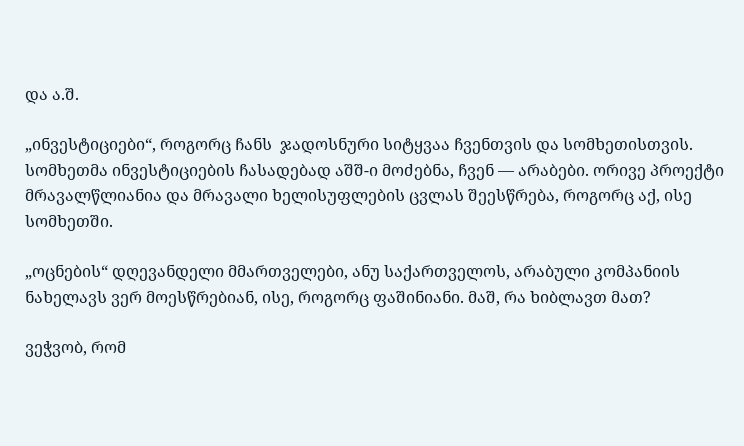და ა.შ.

„ინვესტიციები“, როგორც ჩანს  ჯადოსნური სიტყვაა ჩვენთვის და სომხეთისთვის. სომხეთმა ინვესტიციების ჩასადებად აშშ-ი მოძებნა, ჩვენ — არაბები. ორივე პროექტი მრავალწლიანია და მრავალი ხელისუფლების ცვლას შეესწრება, როგორც აქ, ისე სომხეთში.

„ოცნების“ დღევანდელი მმართველები, ანუ საქართველოს, არაბული კომპანიის ნახელავს ვერ მოესწრებიან, ისე, როგორც ფაშინიანი. მაშ, რა ხიბლავთ მათ?

ვეჭვობ, რომ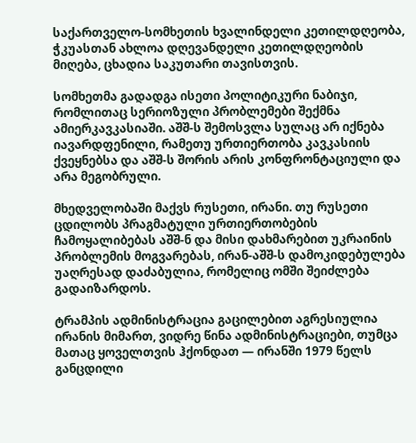საქართველო-სომხეთის ხვალინდელი კეთილდღეობა, ჭკუასთან ახლოა დღევანდელი კეთილდღეობის მიღება, ცხადია საკუთარი თავისთვის.

სომხეთმა გადადგა ისეთი პოლიტიკური ნაბიჯი, რომლითაც სერიოზული პრობლემები შექმნა ამიერკავკასიაში. აშშ-ს შემოსვლა სულაც არ იქნება იავარდფენილი, რამეთუ ურთიერთობა კავკასიის ქვეყნებსა და აშშ-ს შორის არის კონფრონტაციული და არა მეგობრული.

მხედველობაში მაქვს რუსეთი, ირანი. თუ რუსეთი ცდილობს პრაგმატული ურთიერთობების ჩამოყალიბებას აშშ-ნ და მისი დახმარებით უკრაინის პრობლემის მოგვარებას, ირან-აშშ-ს დამოკიდებულება უაღრესად დაძაბულია, რომელიც ომში შეიძლება გადაიზარდოს.

ტრამპის ადმინისტრაცია გაცილებით აგრესიულია ირანის მიმართ, ვიდრე წინა ადმინისტრაციები, თუმცა მათაც ყოველთვის ჰქონდათ — ირანში 1979 წელს განცდილი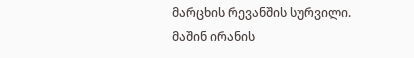მარცხის რევანშის სურვილი. მაშინ ირანის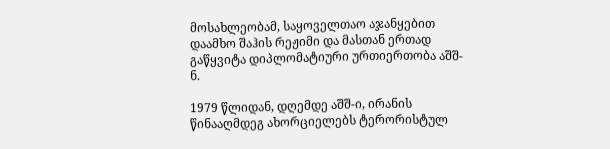მოსახლეობამ, საყოველთაო აჯანყებით დაამხო შაჰის რეჟიმი და მასთან ერთად გაწყვიტა დიპლომატიური ურთიერთობა აშშ-ნ.

1979 წლიდან, დღემდე აშშ-ი, ირანის წინააღმდეგ ახორციელებს ტერორისტულ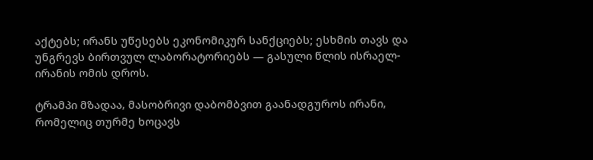აქტებს; ირანს უწესებს ეკონომიკურ სანქციებს; ესხმის თავს და უნგრევს ბირთვულ ლაბორატორიებს — გასული წლის ისრაელ-ირანის ომის დროს.

ტრამპი მზადაა, მასობრივი დაბომბვით გაანადგუროს ირანი, რომელიც თურმე ხოცავს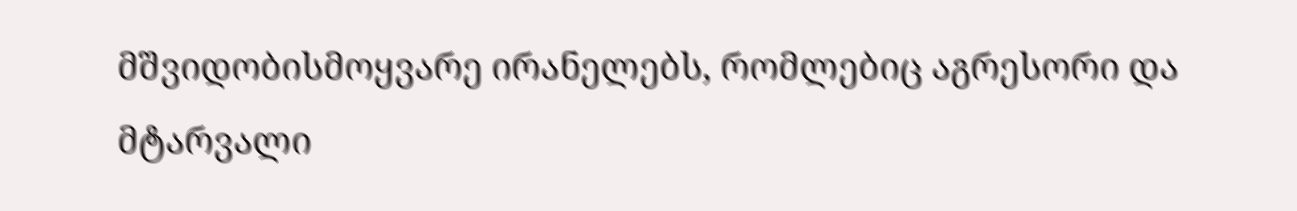მშვიდობისმოყვარე ირანელებს, რომლებიც აგრესორი და მტარვალი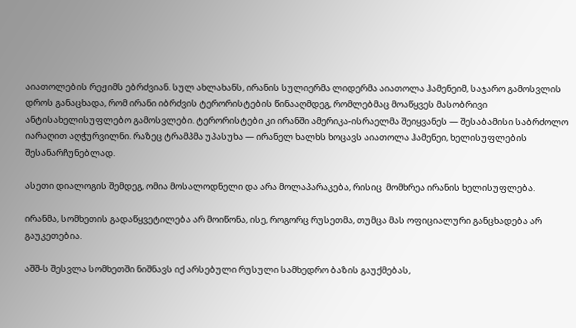აიათოლების რეჟიმს ებრძვიან. სულ ახლახანს, ირანის სულიერმა ლიდერმა აიათოლა ჰამენეიმ, საჯარო გამოსვლის დროს განაცხადა, რომ ირანი იბრძვის ტერორისტების წინააღმდეგ, რომლებმაც მოაწყვეს მასობრივი ანტისახელისუფლებო გამოსვლები. ტერორისტები კი ირანში ამერიკა-ისრაელმა შეიყვანეს — შესაბამისი საბრძოლო იარაღით აღჭურვილნი. რაზეც ტრამპმა უპასუხა — ირანელ ხალხს ხოცავს აიათოლა ჰამენეი, ხელისუფლების შესანარჩუნებლად.

ასეთი დიალოგის შემდეგ, ომია მოსალოდნელი და არა მოლაპარაკება, რისიც  მომხრეა ირანის ხელისუფლება.

ირანმა, სომხეთის გადაწყვეტილება არ მოიწონა, ისე, როგორც რუსეთმა, თუმცა მას ოფიციალური განცხადება არ გაუკეთებია.

აშშ-ს შესვლა სომხეთში ნიშნავს იქ არსებული რუსული სამხედრო ბაზის გაუქმებას,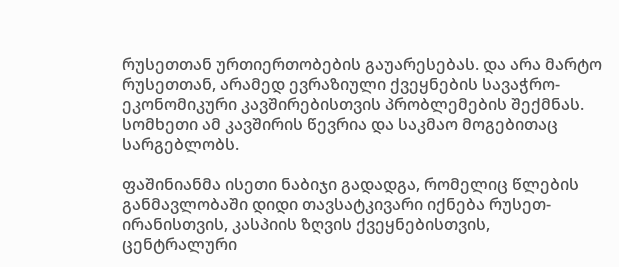რუსეთთან ურთიერთობების გაუარესებას. და არა მარტო რუსეთთან, არამედ ევრაზიული ქვეყნების სავაჭრო-ეკონომიკური კავშირებისთვის პრობლემების შექმნას. სომხეთი ამ კავშირის წევრია და საკმაო მოგებითაც სარგებლობს.

ფაშინიანმა ისეთი ნაბიჯი გადადგა, რომელიც წლების განმავლობაში დიდი თავსატკივარი იქნება რუსეთ-ირანისთვის, კასპიის ზღვის ქვეყნებისთვის, ცენტრალური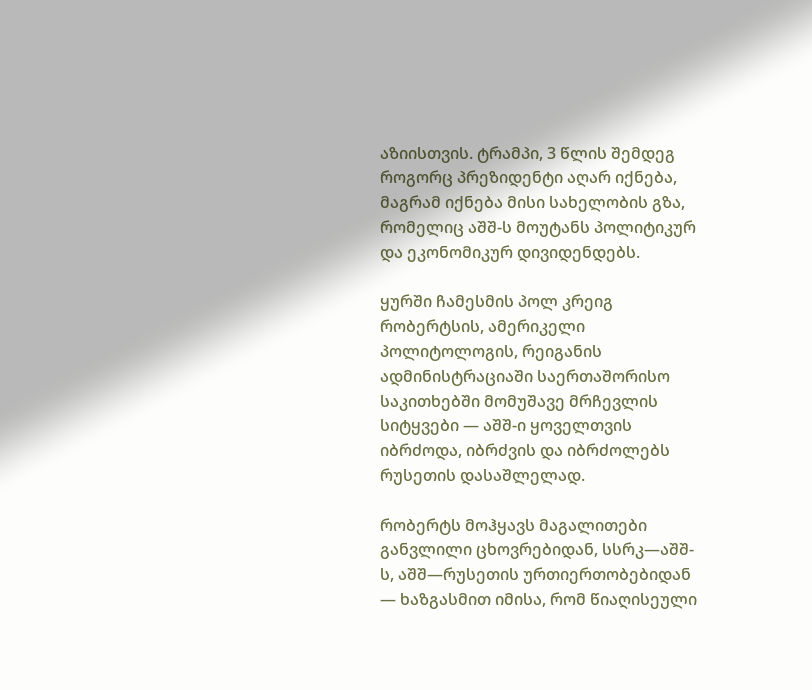აზიისთვის. ტრამპი, 3 წლის შემდეგ როგორც პრეზიდენტი აღარ იქნება, მაგრამ იქნება მისი სახელობის გზა, რომელიც აშშ-ს მოუტანს პოლიტიკურ და ეკონომიკურ დივიდენდებს.

ყურში ჩამესმის პოლ კრეიგ რობერტსის, ამერიკელი პოლიტოლოგის, რეიგანის ადმინისტრაციაში საერთაშორისო საკითხებში მომუშავე მრჩევლის სიტყვები — აშშ-ი ყოველთვის იბრძოდა, იბრძვის და იბრძოლებს რუსეთის დასაშლელად.

რობერტს მოჰყავს მაგალითები განვლილი ცხოვრებიდან, სსრკ—აშშ-ს, აშშ—რუსეთის ურთიერთობებიდან — ხაზგასმით იმისა, რომ წიაღისეული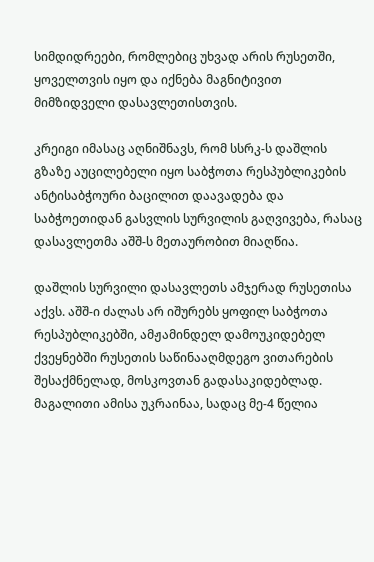სიმდიდრეები, რომლებიც უხვად არის რუსეთში, ყოველთვის იყო და იქნება მაგნიტივით მიმზიდველი დასავლეთისთვის.

კრეიგი იმასაც აღნიშნავს, რომ სსრკ-ს დაშლის გზაზე აუცილებელი იყო საბჭოთა რესპუბლიკების ანტისაბჭოური ბაცილით დაავადება და საბჭოეთიდან გასვლის სურვილის გაღვივება, რასაც დასავლეთმა აშშ-ს მეთაურობით მიაღწია.

დაშლის სურვილი დასავლეთს ამჯერად რუსეთისა აქვს. აშშ-ი ძალას არ იშურებს ყოფილ საბჭოთა რესპუბლიკებში, ამჟამინდელ დამოუკიდებელ ქვეყნებში რუსეთის საწინააღმდეგო ვითარების შესაქმნელად, მოსკოვთან გადასაკიდებლად. მაგალითი ამისა უკრაინაა, სადაც მე-4 წელია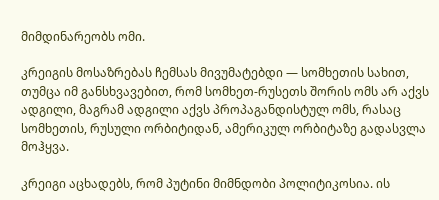მიმდინარეობს ომი.

კრეიგის მოსაზრებას ჩემსას მივუმატებდი — სომხეთის სახით, თუმცა იმ განსხვავებით, რომ სომხეთ-რუსეთს შორის ომს არ აქვს ადგილი, მაგრამ ადგილი აქვს პროპაგანდისტულ ომს, რასაც სომხეთის, რუსული ორბიტიდან, ამერიკულ ორბიტაზე გადასვლა მოჰყვა.

კრეიგი აცხადებს, რომ პუტინი მიმნდობი პოლიტიკოსია. ის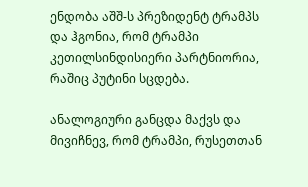ენდობა აშშ-ს პრეზიდენტ ტრამპს და ჰგონია, რომ ტრამპი კეთილსინდისიერი პარტნიორია, რაშიც პუტინი სცდება.

ანალოგიური განცდა მაქვს და მივიჩნევ, რომ ტრამპი, რუსეთთან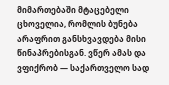მიმართებაში მტაცებელი ცხოველია, რომლის ბუნება არაფრით განსხვავდება მისი წინაპრებისგან. ვწერ ამას და ვფიქრობ — საქართველო სად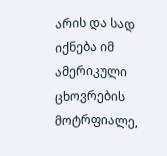არის და სად იქნება იმ ამერიკული ცხოვრების მოტრფიალე,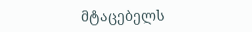მტაცებელს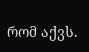რომ აქვს.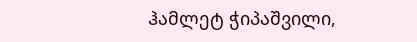ჰამლეტ ჭიპაშვილი,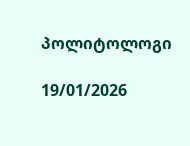პოლიტოლოგი

19/01/2026